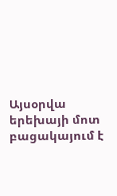Այսօրվա երեխայի մոտ բացակայում է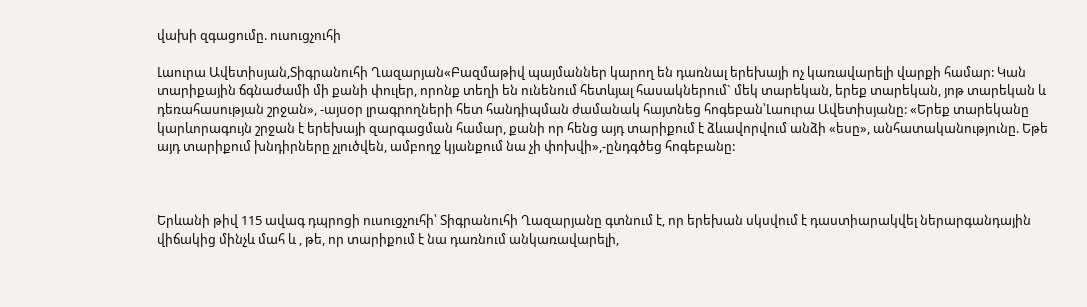վախի զգացումը. ուսուցչուհի

Լաուրա Ավետիսյան,Տիգրանուհի Ղազարյան«Բազմաթիվ պայմաններ կարող են դառնալ երեխայի ոչ կառավարելի վարքի համար: Կան տարիքային ճգնաժամի մի քանի փուլեր, որոնք տեղի են ունենում հետևյալ հասակներում` մեկ տարեկան, երեք տարեկան, յոթ տարեկան և դեռահասության շրջան», -այսօր լրագրողների հետ հանդիպման ժամանակ հայտնեց հոգեբան՝Լաուրա Ավետիսյանը: «Երեք տարեկանը կարևորագույն շրջան է երեխայի զարգացման համար, քանի որ հենց այդ տարիքում է ձևավորվում անձի «եսը», անհատականությունը. Եթե այդ տարիքում խնդիրները չլուծվեն, ամբողջ կյանքում նա չի փոխվի»,-ընդգծեց հոգեբանը:



Երևանի թիվ 115 ավագ դպրոցի ուսուցչուհի՝ Տիգրանուհի Ղազարյանը գտնում է, որ երեխան սկսվում է դաստիարակվել ներարգանդային վիճակից մինչև մահ և , թե, որ տարիքում է նա դառնում անկառավարելի,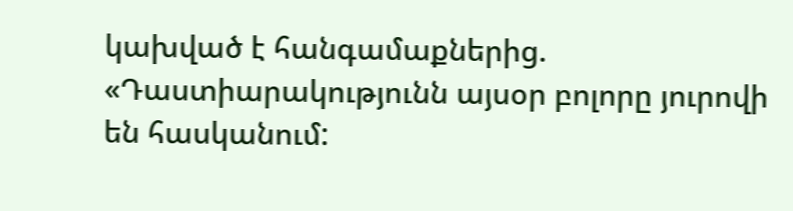կախված է հանգամաքներից. «Դաստիարակությունն այսօր բոլորը յուրովի են հասկանում: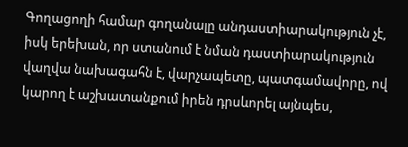Գողացողի համար գողանալը անդաստիարակություն չէ, իսկ երեխան, որ ստանում է նման դաստիարակություն վաղվա նախագահն է, վարչապետը, պատգամավորը, ով կարող է աշխատանքում իրեն դրսևորել այնպես,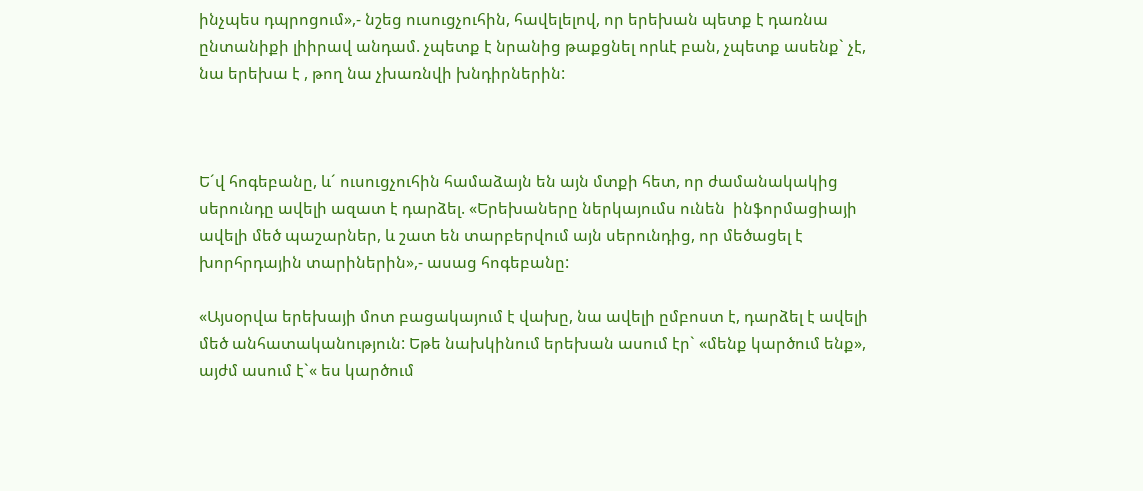ինչպես դպրոցում»,- նշեց ուսուցչուհին, հավելելով, որ երեխան պետք է դառնա ընտանիքի լիիրավ անդամ. չպետք է նրանից թաքցնել որևէ բան, չպետք ասենք` չէ, նա երեխա է , թող նա չխառնվի խնդիրներին:



Ե´վ հոգեբանը, և´ ուսուցչուհին համաձայն են այն մտքի հետ, որ ժամանակակից սերունդը ավելի ազատ է դարձել. «Երեխաները ներկայումս ունեն  ինֆորմացիայի ավելի մեծ պաշարներ, և շատ են տարբերվում այն սերունդից, որ մեծացել է խորհրդային տարիներին»,- ասաց հոգեբանը:

«Այսօրվա երեխայի մոտ բացակայում է վախը, նա ավելի ըմբոստ է, դարձել է ավելի մեծ անհատականություն: Եթե նախկինում երեխան ասում էր` «մենք կարծում ենք», այժմ ասում է`« ես կարծում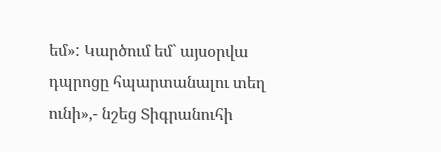եմ»: Կարծում եմ` այսօրվա դպրոցը հպարտանալու տեղ ունի»,- նշեց Տիգրանուհի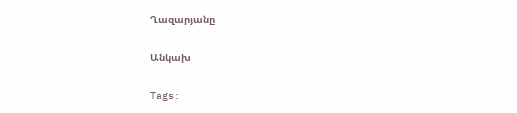Ղազարյանը

Անկախ

Tags: